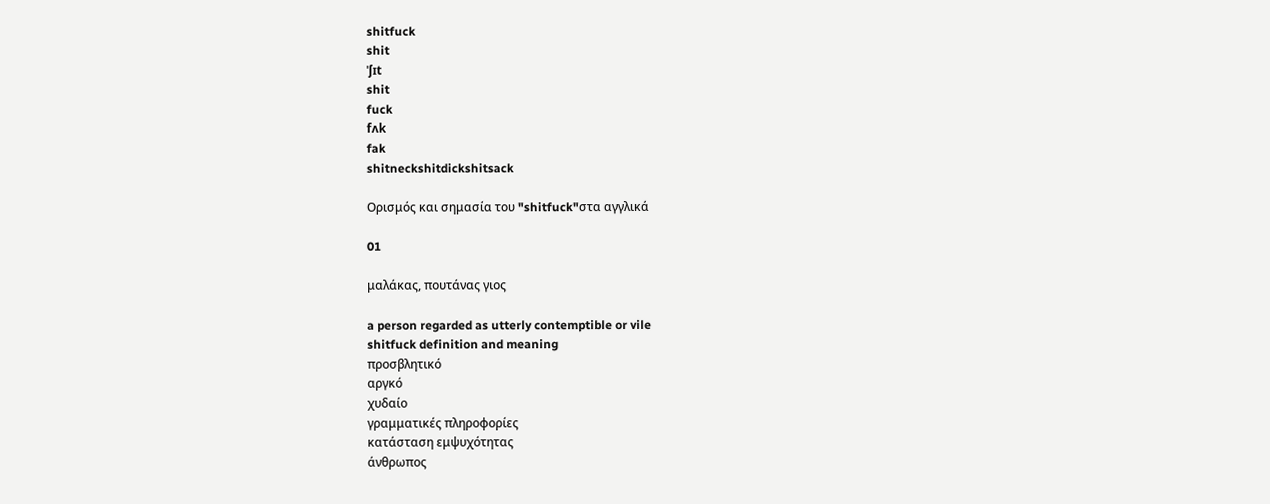shitfuck
shit
ˈʃɪt
shit
fuck
fʌk
fak
shitneckshitdickshitsack

Ορισμός και σημασία του "shitfuck"στα αγγλικά

01

μαλάκας, πουτάνας γιος

a person regarded as utterly contemptible or vile
shitfuck definition and meaning
προσβλητικό
αργκό
χυδαίο
γραμματικές πληροφορίες
κατάσταση εμψυχότητας
άνθρωπος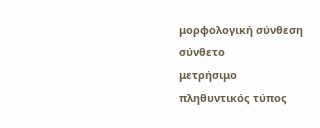μορφολογική σύνθεση
σύνθετο
μετρήσιμο
πληθυντικός τύπος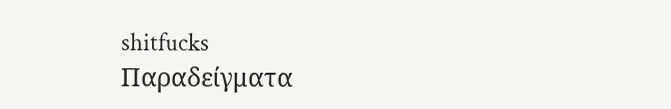shitfucks
Παραδείγματα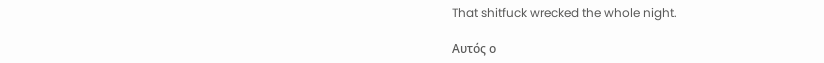That shitfuck wrecked the whole night.

Αυτός ο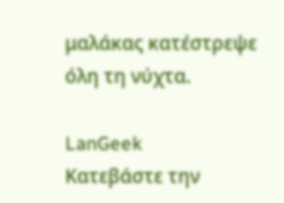μαλάκας κατέστρεψε όλη τη νύχτα.

LanGeek
Κατεβάστε την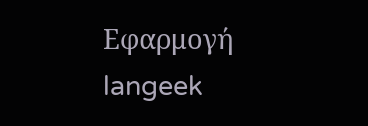Εφαρμογή
langeek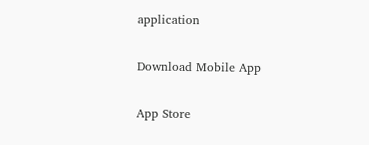application

Download Mobile App

App Store